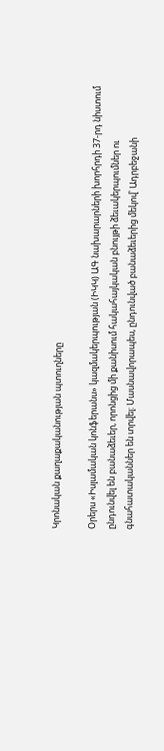Կրոնական քաղաքականության պտուղները

Օրերս «Իսլամական կոնֆերանս» կազմակերպության (ԻԿԿ) ԱԳ նախարարների խորհրդի 37-րդ նիստում ընդունվել են բանաձեւեր, որոնցից մի քանիսում հակահայկական բնույթի ձեւակերպումներ ու գնահատականներ են տրվել: Մասնավորապես, ընդունված բանաձեւերից մեկով՝ Ադրբեջանի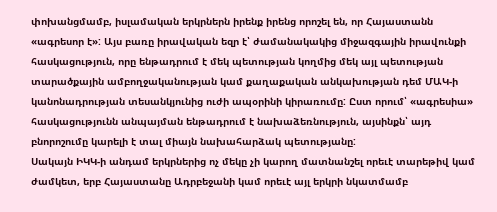փոխանցմամբ, իսլամական երկրներն իրենք իրենց որոշել են, որ Հայաստանն «ագրեսոր է»: Այս բառը իրավական եզր է՝ ժամանակակից միջազգային իրավունքի հասկացություն, որը ենթադրում է մեկ պետության կողմից մեկ այլ պետության տարածքային ամբողջականության կամ քաղաքական անկախության դեմ ՄԱԿ-ի կանոնադրության տեսանկյունից ուժի ապօրինի կիրառումը: Ըստ որում՝ «ագրեսիա» հասկացությունն անպայման ենթադրում է նախաձեռնություն, այսինքն՝ այդ բնորոշումը կարելի է տալ միայն նախահարձակ պետությանը:
Սակայն ԻԿԿ-ի անդամ երկրներից ոչ մեկը չի կարող մատնանշել որեւէ տարեթիվ կամ ժամկետ, երբ Հայաստանը Ադրբեջանի կամ որեւէ այլ երկրի նկատմամբ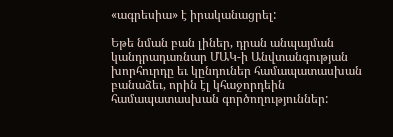«ագրեսիա» է իրականացրել:

Եթե նման բան լիներ, դրան անպայման կանդրադառնար ՄԱԿ-ի Անվտանգության խորհուրդը եւ կընդուներ համապատասխան բանաձեւ, որին էլ կհաջորդեին համապատասխան գործողություններ: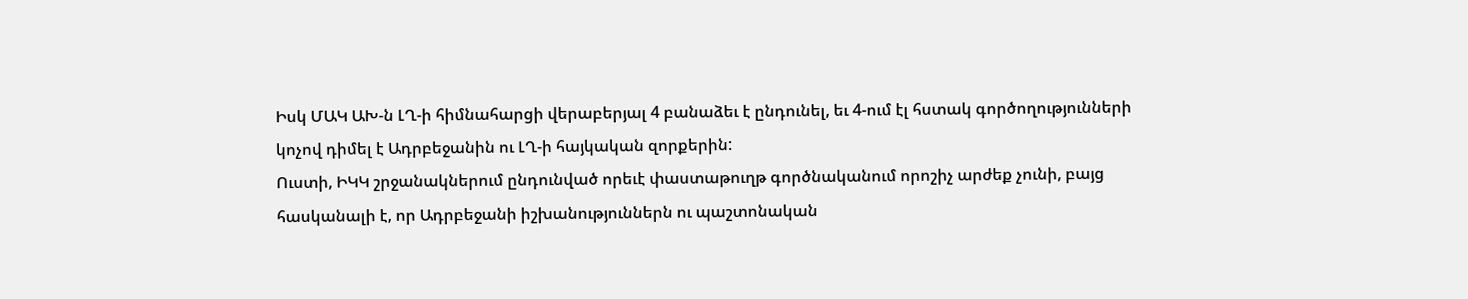Իսկ ՄԱԿ ԱԽ-ն ԼՂ-ի հիմնահարցի վերաբերյալ 4 բանաձեւ է ընդունել, եւ 4-ում էլ հստակ գործողությունների կոչով դիմել է Ադրբեջանին ու ԼՂ-ի հայկական զորքերին:
Ուստի, ԻԿԿ շրջանակներում ընդունված որեւէ փաստաթուղթ գործնականում որոշիչ արժեք չունի, բայց հասկանալի է, որ Ադրբեջանի իշխանություններն ու պաշտոնական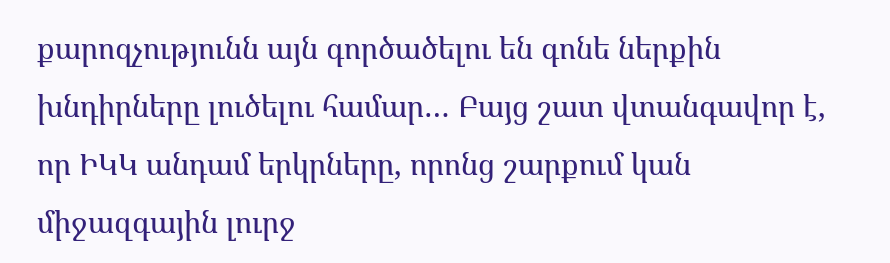քարոզչությունն այն գործածելու են գոնե ներքին խնդիրները լուծելու համար… Բայց շատ վտանգավոր է, որ ԻԿԿ անդամ երկրները, որոնց շարքում կան միջազգային լուրջ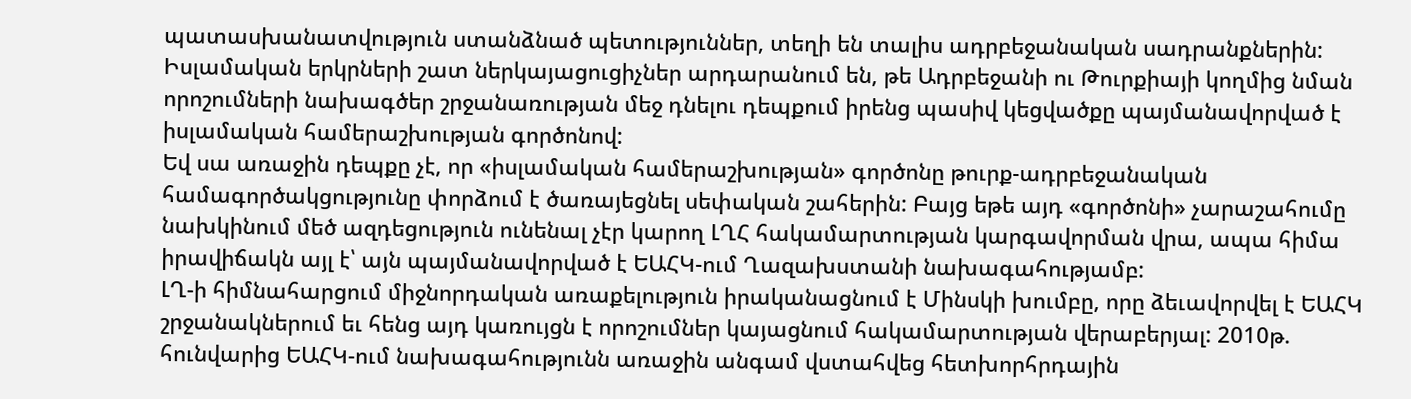պատասխանատվություն ստանձնած պետություններ, տեղի են տալիս ադրբեջանական սադրանքներին:
Իսլամական երկրների շատ ներկայացուցիչներ արդարանում են, թե Ադրբեջանի ու Թուրքիայի կողմից նման որոշումների նախագծեր շրջանառության մեջ դնելու դեպքում իրենց պասիվ կեցվածքը պայմանավորված է իսլամական համերաշխության գործոնով:
Եվ սա առաջին դեպքը չէ, որ «իսլամական համերաշխության» գործոնը թուրք-ադրբեջանական համագործակցությունը փորձում է ծառայեցնել սեփական շահերին: Բայց եթե այդ «գործոնի» չարաշահումը նախկինում մեծ ազդեցություն ունենալ չէր կարող ԼՂՀ հակամարտության կարգավորման վրա, ապա հիմա իրավիճակն այլ է՝ այն պայմանավորված է ԵԱՀԿ-ում Ղազախստանի նախագահությամբ:
ԼՂ-ի հիմնահարցում միջնորդական առաքելություն իրականացնում է Մինսկի խումբը, որը ձեւավորվել է ԵԱՀԿ շրջանակներում եւ հենց այդ կառույցն է որոշումներ կայացնում հակամարտության վերաբերյալ: 2010թ. հունվարից ԵԱՀԿ-ում նախագահությունն առաջին անգամ վստահվեց հետխորհրդային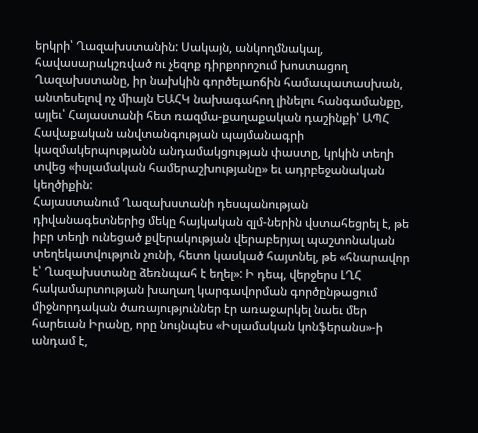երկրի՝ Ղազախստանին: Սակայն, անկողմնակալ, հավասարակշռված ու չեզոք դիրքորոշում խոստացող Ղազախստանը, իր նախկին գործելաոճին համապատասխան, անտեսելով ոչ միայն ԵԱՀԿ նախագահող լինելու հանգամանքը, այլեւ՝ Հայաստանի հետ ռազմա-քաղաքական դաշինքի՝ ԱՊՀ Հավաքական անվտանգության պայմանագրի կազմակերպությանն անդամակցության փաստը, կրկին տեղի տվեց «իսլամական համերաշխությանը» եւ ադրբեջանական կեղծիքին:
Հայաստանում Ղազախստանի դեսպանության դիվանագետներից մեկը հայկական զլմ-ներին վստահեցրել է, թե իբր տեղի ունեցած քվերակության վերաբերյալ պաշտոնական տեղեկատվություն չունի, հետո կասկած հայտնել, թե «հնարավոր է՝ Ղազախստանը ձեռնպահ է եղել»: Ի դեպ, վերջերս ԼՂՀ հակամարտության խաղաղ կարգավորման գործընթացում միջնորդական ծառայություններ էր առաջարկել նաեւ մեր հարեւան Իրանը, որը նույնպես «Իսլամական կոնֆերանս»-ի անդամ է,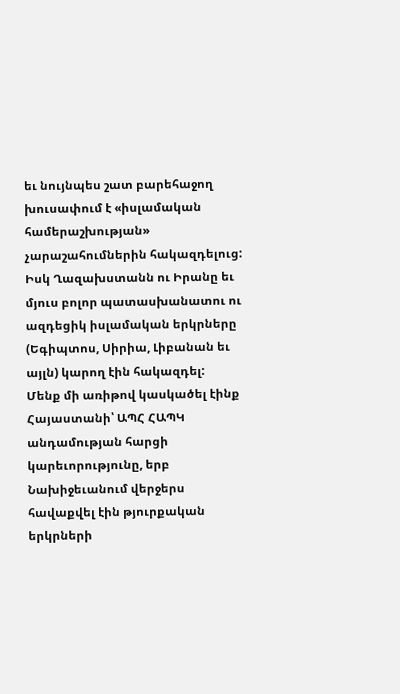եւ նույնպես շատ բարեհաջող խուսափում է «իսլամական համերաշխության» չարաշահումներին հակազդելուց:
Իսկ Ղազախստանն ու Իրանը եւ մյուս բոլոր պատասխանատու ու ազդեցիկ իսլամական երկրները (Եգիպտոս, Սիրիա, Լիբանան եւ այլն) կարող էին հակազդել:
Մենք մի առիթով կասկածել էինք  Հայաստանի՝ ԱՊՀ ՀԱՊԿ անդամության հարցի կարեւորությունը, երբ Նախիջեւանում վերջերս հավաքվել էին թյուրքական երկրների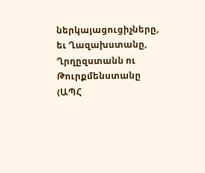ներկայացուցիչները, եւ Ղազախստանը, Ղրղըզստանն ու Թուրքմենստանը (ԱՊՀ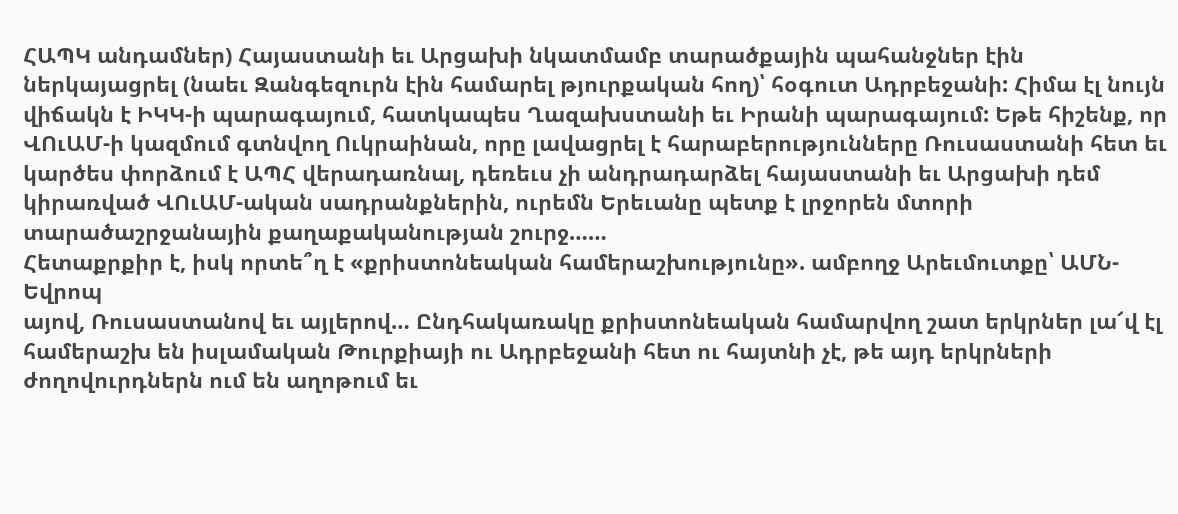ՀԱՊԿ անդամներ) Հայաստանի եւ Արցախի նկատմամբ տարածքային պահանջներ էին ներկայացրել (նաեւ Զանգեզուրն էին համարել թյուրքական հող)՝ հօգուտ Ադրբեջանի: Հիմա էլ նույն վիճակն է ԻԿԿ-ի պարագայում, հատկապես Ղազախստանի եւ Իրանի պարագայում: Եթե հիշենք, որ ՎՈւԱՄ-ի կազմում գտնվող Ուկրաինան, որը լավացրել է հարաբերությունները Ռուսաստանի հետ եւ կարծես փորձում է ԱՊՀ վերադառնալ, դեռեւս չի անդրադարձել հայաստանի եւ Արցախի դեմ կիրառված ՎՈւԱՄ-ական սադրանքներին, ուրեմն Երեւանը պետք է լրջորեն մտորի տարածաշրջանային քաղաքականության շուրջ……
Հետաքրքիր է, իսկ որտե՞ղ է «քրիստոնեական համերաշխությունը». ամբողջ Արեւմուտքը՝ ԱՄՆ-Եվրոպ
այով, Ռուսաստանով եւ այլերով… Ընդհակառակը քրիստոնեական համարվող շատ երկրներ լա՜վ էլ համերաշխ են իսլամական Թուրքիայի ու Ադրբեջանի հետ ու հայտնի չէ, թե այդ երկրների ժողովուրդներն ում են աղոթում եւ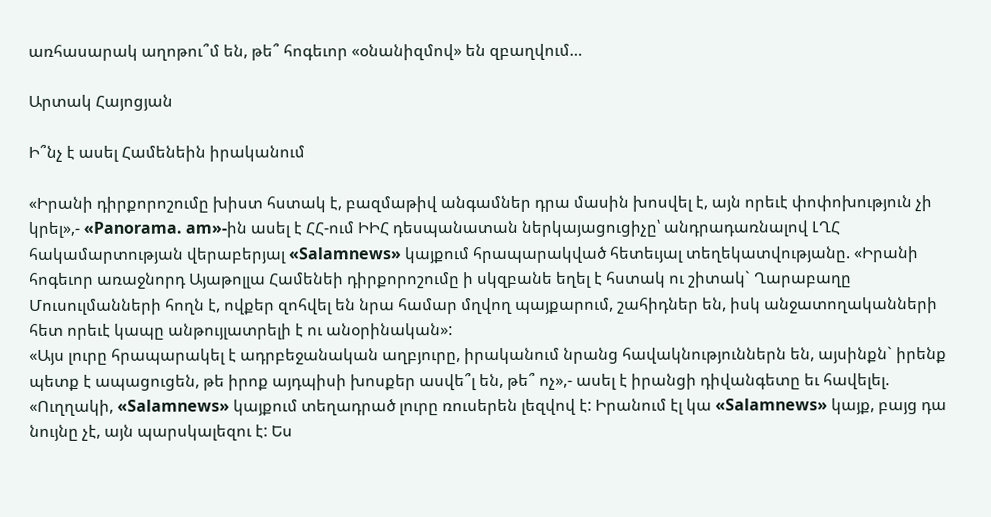առհասարակ աղոթու՞մ են, թե՞ հոգեւոր «օնանիզմով» են զբաղվում…

Արտակ Հայոցյան

Ի՞նչ է ասել Համենեին իրականում

«Իրանի դիրքորոշումը խիստ հստակ է, բազմաթիվ անգամներ դրա մասին խոսվել է, այն որեւէ փոփոխություն չի կրել»,- «Panorama. am»-ին ասել է ՀՀ-ում ԻԻՀ դեսպանատան ներկայացուցիչը՝ անդրադառնալով ԼՂՀ հակամարտության վերաբերյալ «Salamnews» կայքում հրապարակված հետեւյալ տեղեկատվությանը. «Իրանի հոգեւոր առաջնորդ Այաթոլլա Համենեի դիրքորոշումը ի սկզբանե եղել է հստակ ու շիտակ` Ղարաբաղը Մուսուլմանների հողն է, ովքեր զոհվել են նրա համար մղվող պայքարում, շահիդներ են, իսկ անջատողականների հետ որեւէ կապը անթույլատրելի է ու անօրինական»:
«Այս լուրը հրապարակել է ադրբեջանական աղբյուրը, իրականում նրանց հավակնություններն են, այսինքն` իրենք պետք է ապացուցեն, թե իրոք այդպիսի խոսքեր ասվե՞լ են, թե՞ ոչ»,- ասել է իրանցի դիվանգետը եւ հավելել. «Ուղղակի, «Salamnews» կայքում տեղադրած լուրը ռուսերեն լեզվով է: Իրանում էլ կա «Salamnews» կայք, բայց դա նույնը չէ, այն պարսկալեզու է: Ես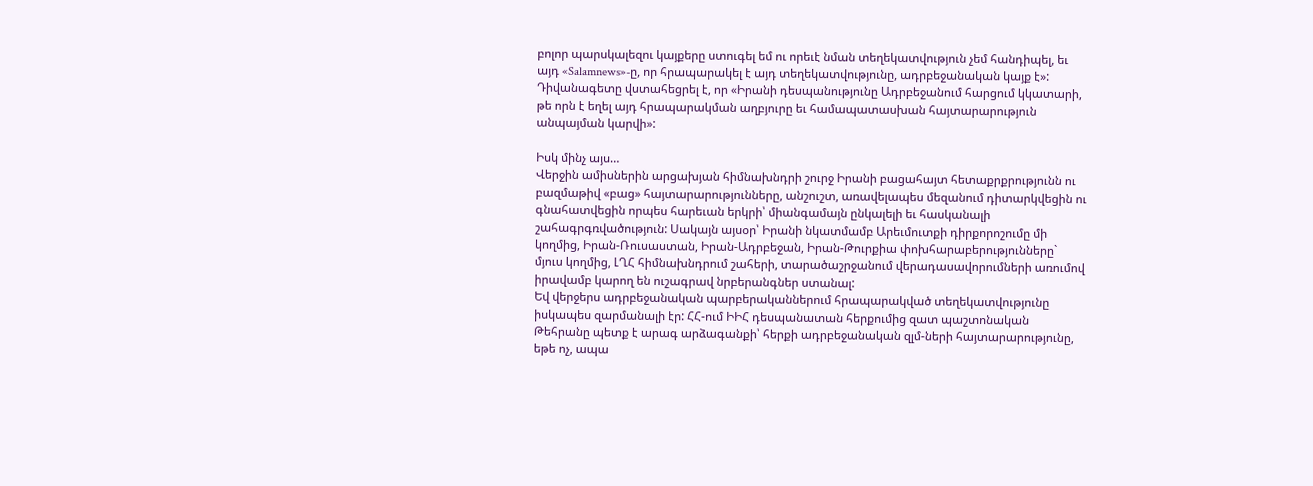բոլոր պարսկալեզու կայքերը ստուգել եմ ու որեւէ նման տեղեկատվություն չեմ հանդիպել, եւ այդ «Salamnews»-ը, որ հրապարակել է այդ տեղեկատվությունը, ադրբեջանական կայք է»: Դիվանագետը վստահեցրել է, որ «Իրանի դեսպանությունը Ադրբեջանում հարցում կկատարի, թե որն է եղել այդ հրապարակման աղբյուրը եւ համապատասխան հայտարարություն անպայման կարվի»:

Իսկ մինչ այս…
Վերջին ամիսներին արցախյան հիմնախնդրի շուրջ Իրանի բացահայտ հետաքրքրությունն ու բազմաթիվ «բաց» հայտարարությունները, անշուշտ, առավելապես մեզանում դիտարկվեցին ու գնահատվեցին որպես հարեւան երկրի՝ միանգամայն ընկալելի եւ հասկանալի շահագրգռվածություն: Սակայն այսօր՝ Իրանի նկատմամբ Արեւմուտքի դիրքորոշումը մի կողմից, Իրան-Ռուսաստան, Իրան-Ադրբեջան, Իրան-Թուրքիա փոխհարաբերությունները` մյուս կողմից, ԼՂՀ հիմնախնդրում շահերի, տարածաշրջանում վերադասավորումների առումով իրավամբ կարող են ուշագրավ նրբերանգներ ստանալ:
Եվ վերջերս ադրբեջանական պարբերականներում հրապարակված տեղեկատվությունը իսկապես զարմանալի էր: ՀՀ-ում ԻԻՀ դեսպանատան հերքումից զատ պաշտոնական Թեհրանը պետք է արագ արձագանքի՝ հերքի ադրբեջանական զլմ-ների հայտարարությունը, եթե ոչ, ապա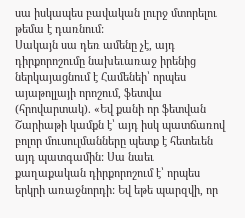սա իսկապես բավական լուրջ մտորելու թեմա է դառնում:
Սակայն սա դեռ ամենը չէ, այդ դիրքորոշումը նախեւառաջ իրենից ներկայացնում է Համենեի՝ որպես այաթոլլայի որոշում, ֆետվա (հրովարտակ). «Եվ քանի որ ֆետվան Շարիաթի կամքն է՝ այդ իսկ պատճառով բոլոր մուսուլմանները պետք է հետեւեն այդ պատգամին: Սա նաեւ քաղաքական դիրքորոշում է՝ որպես երկրի առաջնորդի: Եվ եթե պարզվի, որ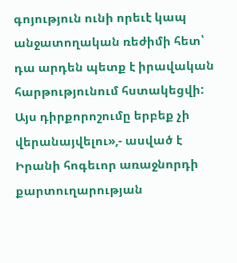գոյություն ունի որեւէ կապ անջատողական ռեժիմի հետ՝ դա արդեն պետք է իրավական հարթությունում հստակեցվի: Այս դիրքորոշումը երբեք չի վերանայվելու»,- ասված է Իրանի հոգեւոր առաջնորդի քարտուղարության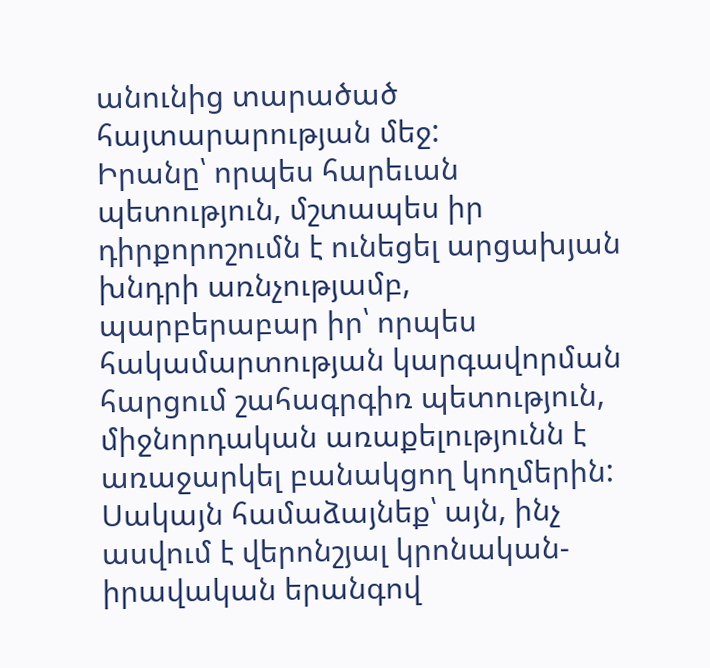անունից տարածած հայտարարության մեջ:
Իրանը՝ որպես հարեւան պետություն, մշտապես իր դիրքորոշումն է ունեցել արցախյան խնդրի առնչությամբ, պարբերաբար իր՝ որպես հակամարտության կարգավորման հարցում շահագրգիռ պետություն, միջնորդական առաքելությունն է առաջարկել բանակցող կողմերին:
Սակայն համաձայնեք՝ այն, ինչ ասվում է վերոնշյալ կրոնական-իրավական երանգով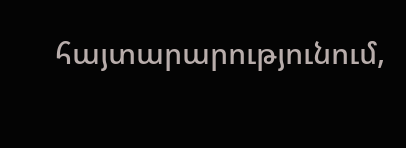հայտարարությունում,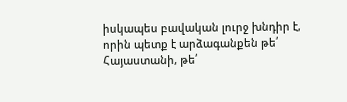իսկապես բավական լուրջ խնդիր է, որին պետք է արձագանքեն թե՛ Հայաստանի, թե՛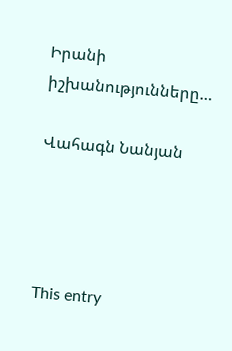Իրանի իշխանությունները…

Վահագն Նանյան




This entry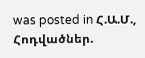was posted in Հ.Ա.Մ., Հոդվածներ.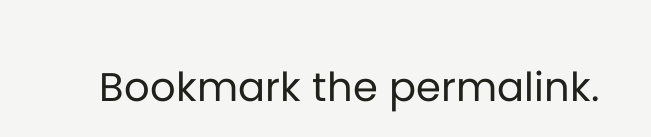Bookmark the permalink.